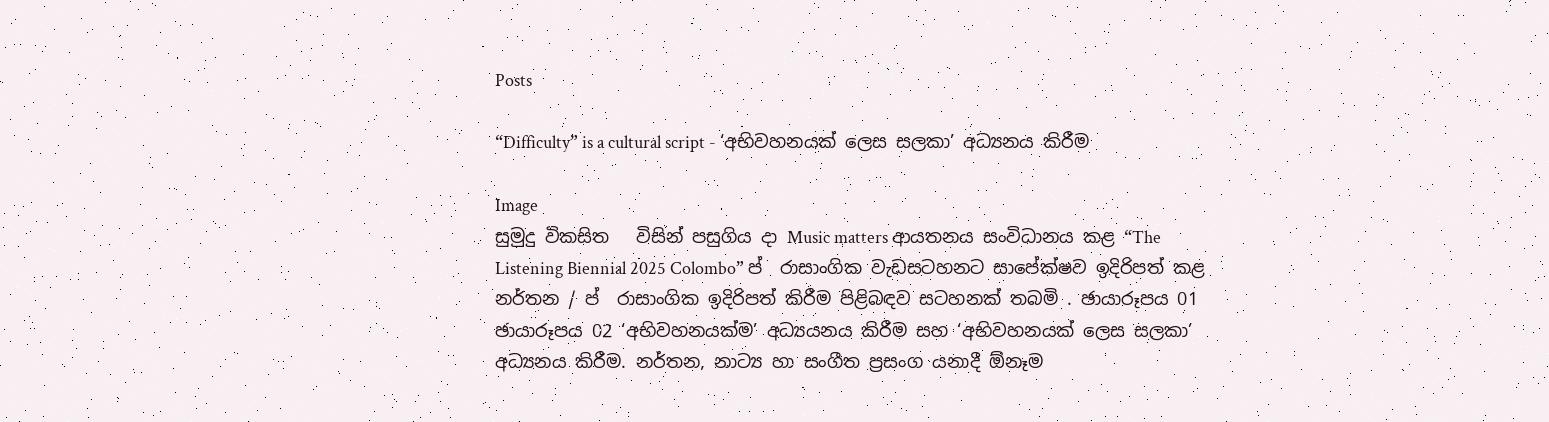Posts

“Difficulty” is a cultural script - ‘අභිවහනයක් ලෙස සලකා’ අධ්‍යනය කිරීම

Image
සුමුදු විකසිත   විසින් පසුගිය දා Music matters ආයතනය සංවිධානය කළ “The Listening Biennial 2025 Colombo” ප් ‍ රාසාංගික වැඩසටහනට සාපේක්ෂව ඉදිරිපත් කළ නර්තන / ප් ‍ රාසාංගික ඉදිරිපත් කිරීම පිළිබඳව සටහනක් තබමි . ඡායාරූපය 01                                                                                                                                             ඡායාරූපය 02 ‘අභිවහනයක්ම’ අධ්‍යයනය කිරීම සහ ‘අභිවහනයක් ලෙස සලකා’ අධ්‍යනය කිරීම. නර්තන, නාට්‍ය හා සංගීත ප්‍රසංග යනාදී ඕනෑම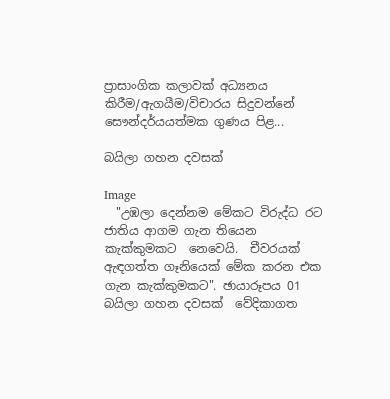ප්‍රාසාංගික කලාවක් අධ්‍යනය කිරීම/ඇගයීම/විචාරය සිදුවන්නේ සෞන්දර්යයත්මක ගුණය පිළ...

බයිලා ගහන දවසක්

Image
  "උඹලා දෙන්නම මේකට විරුද්ධ රට ජාතිය ආගම ගැන තියෙන කැක්කුමකට  නෙවෙයි.  චීවරයක් ඇඳගත්ත ගෑනියෙක් මේක කරන එක ගැන කැක්කුමකට". ඡායාරූපය 01                    බයිලා ගහන දවසක්  වේදිකාගත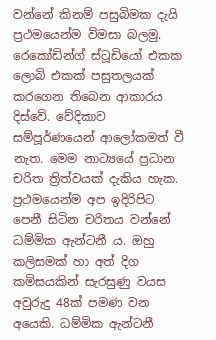වන්නේ කිනම් පසුබිමක දැයි ප්‍රථමයෙන්ම විමසා බලමු. රෙකෝඩින්ග් ස්ටූඩියෝ එකක ලොබි එකක් පසුතලයක් කරගෙන තිබෙන ආකාරය දිස්වේ. වේදිකාව සම්පූර්ණයෙන් ආලෝකමත් වී නැත. මෙම නාට්‍යයේ ප්‍රධාන චරිත ත්‍රිත්වයක් දැකිය හැක. ප්‍රථමයෙන්ම අප ඉදිරිපිට පෙනී සිටින චරිතය වන්නේ ධම්මික ඇන්ටනී ය. ඔහු කලිසමක් හා අත් දිග කමිසයකින් සැරසුණු වයස අවුරුදු 48ක් පමණ වන අයෙකි. ධම්මික ඇන්ටනී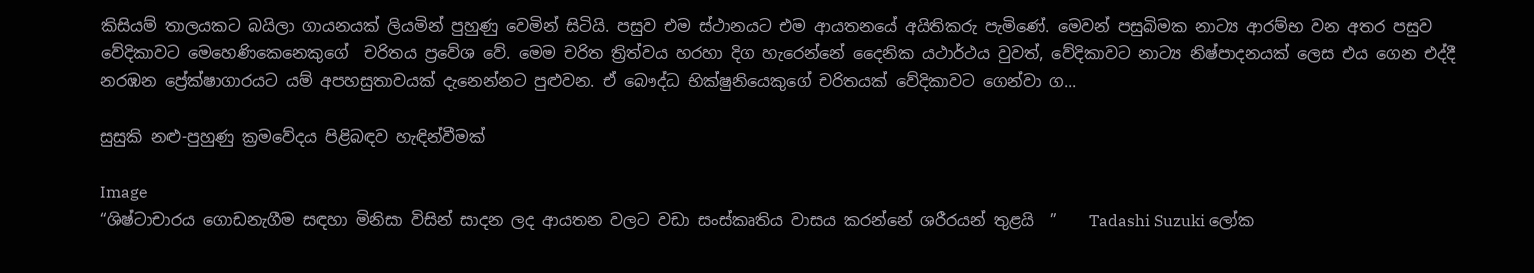කිසියම් තාලයකට බයිලා ගායනයක් ලියමින් පුහුණු වෙමින් සිටියි. පසුව එම ස්ථානයට එම ආයතනයේ අයිතිකරු පැමිණේ. මෙවන් පසුබිමක නාට්‍ය ආරම්භ වන අතර පසුව වේදිකාවට මෙහෙණිකෙනෙකුගේ  චරිතය ප්‍රවේශ වේ. මෙම චරිත ත්‍රිත්වය හරහා දිග හැරෙන්නේ දෛනික යථාර්ථය වුවත්, වේදිකාවට නාට්‍ය නිෂ්පාදනයක් ලෙස එය ගෙන එද්දී නරඹන ප්‍රේක්ෂාගාරයට යම් අපහසුතාවයක් දැනෙන්නට පුළුවන. ඒ බෞද්ධ භික්ෂුනියෙකුගේ චරිතයක් වේදිකාවට ගෙන්වා ග...

සුසුකි නළු-පුහුණු ක්‍රමවේදය පිළිබඳව හැඳින්වීමක්

Image
“ශිෂ්ටාචාරය ගොඩනැගීම සඳහා මිනිසා විසින් සාදන ලද ආයතන වලට වඩා සංස්කෘතිය වාසය කරන්නේ ශරීරයන් තුළයි  ”    Tadashi Suzuki ලෝක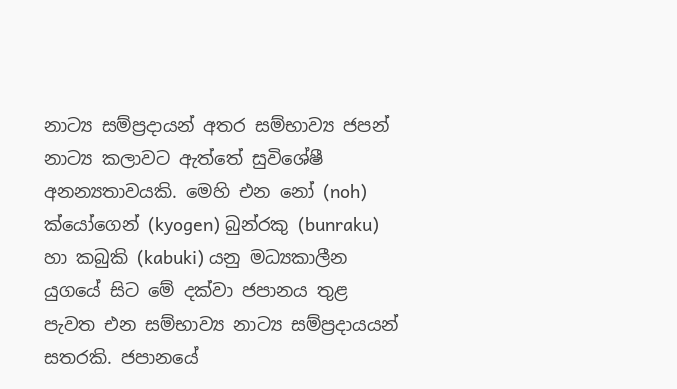නාට්‍ය සම්ප්‍රදායන් අතර සම්භාව්‍ය ජපන් නාට්‍ය කලාවට ඇත්තේ සුවිශේෂී අනන්‍යතාවයකි. මෙහි එන නෝ (noh) ක්යෝගෙන් (kyogen) බුන්රකු (bunraku) හා කබුකි (kabuki) යනු මධ්‍යකාලීන යුගයේ සිට මේ දක්වා ජපානය තුළ පැවත එන සම්භාව්‍ය නාට්‍ය සම්ප්‍රදායයන් සතරකි. ජපානයේ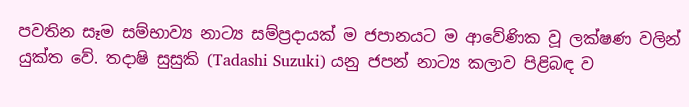පවතින සෑම සම්භාව්‍ය නාට්‍ය සම්ප්‍රදායක් ම ජපානයට ම ආවේණික වූ ලක්ෂණ වලින් යුක්ත වේ. තදාෂි සුසුකි (Tadashi Suzuki) යනු ජපන් නාට්‍ය කලාව පිළිබඳ ව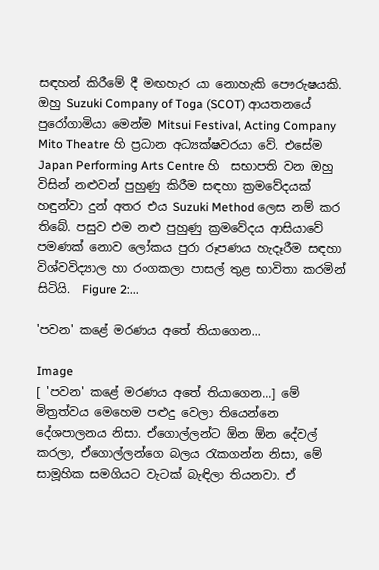සඳහන් කිරීමේ දී මඟහැර යා නොහැකි පෞරුෂයකි. ඔහු Suzuki Company of Toga (SCOT) ආයතනයේ පුරෝගාමියා මෙන්ම Mitsui Festival, Acting Company Mito Theatre හි ප්‍රධාන අධ්‍යක්ෂවරයා වේ. එසේම Japan Performing Arts Centre හි  සභාපති වන ඔහු විසින් නළුවන් පුහුණු කිරීම සඳහා ක්‍රමවේදයක් හඳුන්වා දුන් අතර එය Suzuki Method ලෙස නම් කර තිබේ. පසුව එම නළු පුහුණු ක්‍රමවේදය ආසියාවේ පමණක් නොව ලෝකය පුරා රූපණය හැදෑරීම සඳහා විශ්වවිද්‍යාල හා රංගකලා පාසල් තුළ භාවිතා කරමින් සිටියි.  Figure 2:...

'පවන' කළේ මරණය අතේ තියාගෙන...

Image
[ 'පවන' කළේ මරණය අතේ තියාගෙන...] මේ මිත්‍රත්වය මෙහෙම පළුදු වෙලා තියෙන්නෙ දේශපාලනය නිසා. ඒගොල්ලන්ට ඕන ඕන දේවල් කරලා, ඒගොල්ලන්ගෙ බලය රැකගන්න නිසා, මේ සාමූහික සමගියට වැටක් බැඳිලා තියනවා. ඒ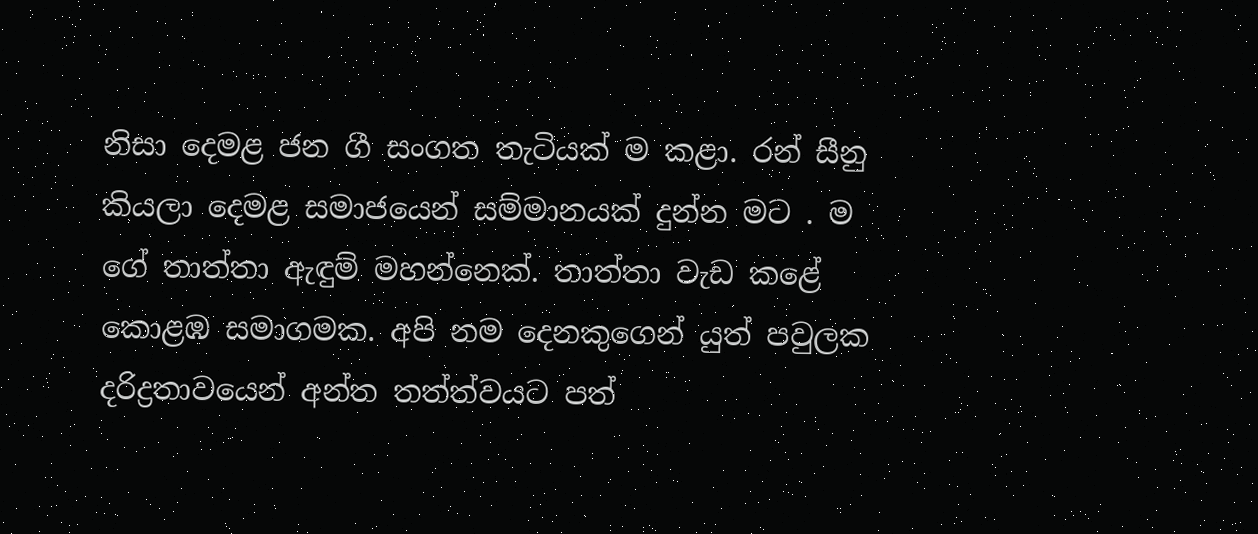නිසා දෙමළ ජන ගී සංගත තැටියක් ම කළා. රන් සීනු කියලා දෙමළ සමාජයෙන් සම්මානයක් දුන්න මට . ම ගේ තාත්තා ඇඳුම් මහන්නෙක්. තාත්තා වැඩ කළේ කොළඹ සමාගමක. අපි නම දෙනකුගෙන් යුත් පවුලක දරිද්‍රතාවයෙන් අන්ත තත්ත්වයට පත්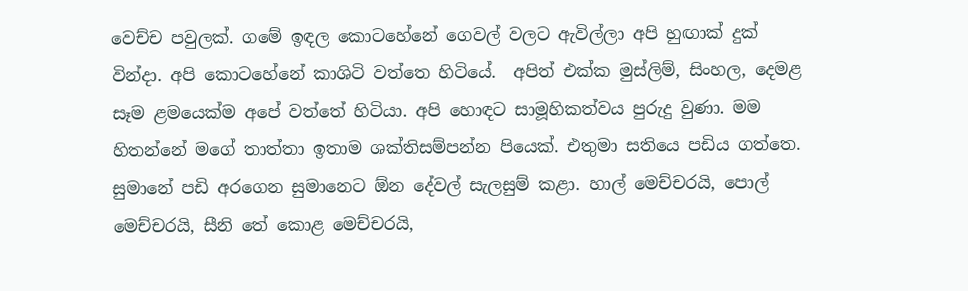වෙච්ච පවුලක්. ගමේ ඉඳල කොටහේනේ ගෙවල් වලට ඇවිල්ලා අපි හුඟාක් දුක් වින්දා. අපි කොටහේනේ කාශිටි වත්තෙ හිටියේ.  අපිත් එක්ක මුස්ලිම්, සිංහල, දෙමළ සෑම ළමයෙක්ම අපේ වත්තේ හිටියා. අපි හොඳට සාමූහිකත්වය පුරුදු වුණා. මම හිතන්නේ මගේ තාත්තා ඉතාම ශක්තිසම්පන්න පියෙක්. එතුමා සතියෙ පඩිය ගත්තෙ. සුමානේ පඩි අරගෙන සුමානෙට ඕන දේවල් සැලසුම් කළා. හාල් මෙච්චරයි, පොල් මෙච්චරයි, සීනි තේ කොළ මෙච්චරයි,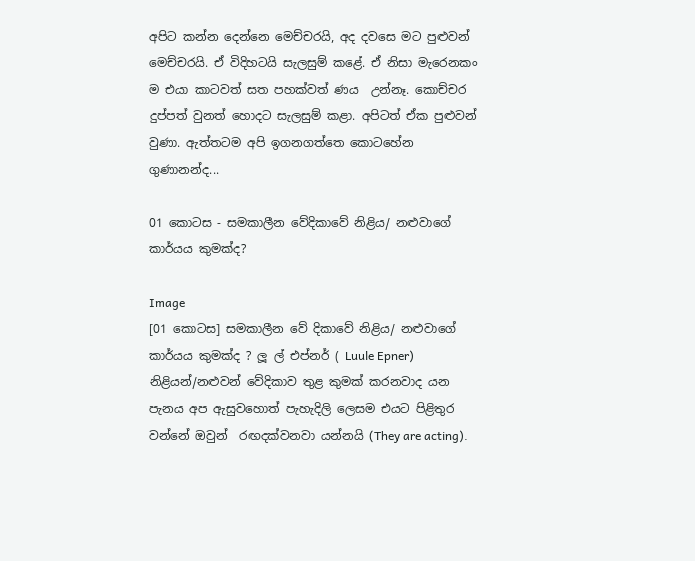අපිට කන්න දෙන්නෙ මෙච්චරයි, අද දවසෙ මට පුළුවන් මෙච්චරයි. ඒ විදිහටයි සැලසුම් කළේ. ඒ නිසා මැරෙනකං ම එයා කාටවත් සත පහක්වත් ණය  උන්නෑ. කොච්චර දුප්පත් වුනත් හොදට සැලසුම් කළා. අපිටත් ඒක පුළුවන් වුණා. ඇත්තටම අපි ඉගනගත්තෙ කොටහේන ගුණානන්ද...

01 කොටස - සමකාලීන වේදිකාවේ නිළිය/ නළුවාගේ කාර්යය කුමක්ද?

Image
[01 කොටස] සමකාලීන වේ දිකාවේ නිළිය/ නළුවාගේ කාර්යය කුමක්ද ? ලූ ල් එප්නර් ( Luule Epner)  නිළියන්/නළුවන් වේදිකාව තුළ කුමක් කරනවාද යන පැනය අප ඇසුවහොත් පැහැදිලි ලෙසම එයට පිළිතුර වන්නේ ඔවුන්  රඟදක්වනවා යන්නයි (They are acting).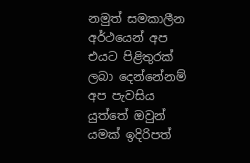නමුත් සමකාලීන අර්ථයෙන් අප එයට පිළිතුරක් ලබා දෙන්නේනම් අප පැවසිය යුත්තේ ඔවුන් යමක් ඉදිරිපත්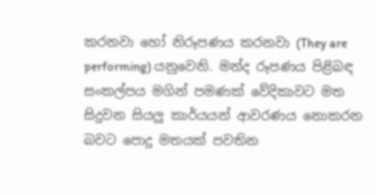කරනවා හෝ නිරූපණය කරනවා (They are performing) යනුවෙනි. මන්ද රූපණය පිළිබඳ සංකල්පය මගින් පමණක් වේදිකාවට මත සිදුවන සියලු කාර්යයන් ආවරණය නොකරන බවට පොදු මතයක් පවතින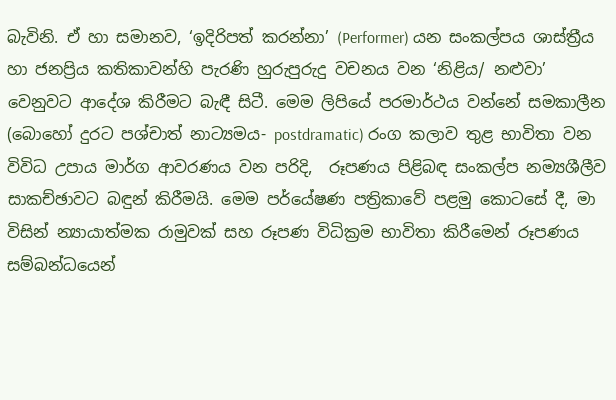බැවිනි. ඒ හා සමානව, ‘ඉදිරිපත් කරන්නා’ (Performer) යන සංකල්පය ශාස්ත්‍රීය හා ජනප්‍රිය කතිකාවන්හි පැරණි හුරුපුරුදු වචනය වන ‘නිළිය/ නළුවා’ වෙනුවට ආදේශ කිරීමට බැඳී සිටී. මෙම ලිපියේ පරමාර්ථය වන්නේ සමකාලීන (බොහෝ දුරට පශ්චාත් නාට්‍යමය- postdramatic) රංග කලාව තුළ භාවිතා වන විවිධ උපාය මාර්ග ආවරණය වන පරිදි,  රූපණය පිළිබඳ සංකල්ප නම්‍යශීලීව සාකච්ඡාවට බඳුන් කිරීමයි. මෙම පර්යේෂණ පත්‍රිකාවේ පළමු කොටසේ දී, මා විසින් න්‍යායාත්මක රාමුවක් සහ රූපණ විධික්‍රම භාවිතා කිරීමෙන් රූපණය සම්බන්ධයෙන්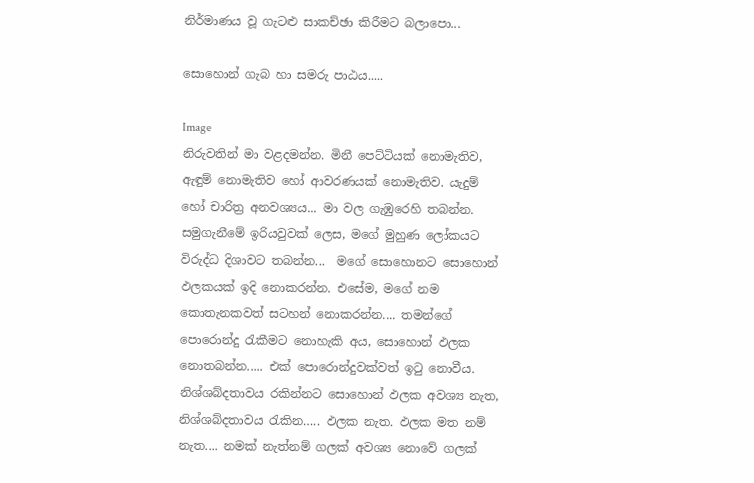නිර්මාණය වූ ගැටළු සාකච්ඡා කිරීමට බලාපො...

සොහොන් ගැබ හා සමරු පාඨය.....

Image
නිරුවතින් මා වළදමන්න. මිනී පෙට්ටියක් නොමැතිව, ඇඳුම් නොමැතිව හෝ ආවරණයක් නොමැතිව. යැදුම් හෝ චාරිත්‍ර අනවශ්‍යය... මා වල ගැඹුරෙහි තබන්න. සමුගැනීමේ ඉරියවුවක් ලෙස, මගේ මුහුණ ලෝකයට විරුද්ධ දිශාවට තබන්න...  මගේ සොහොනට සොහොන් ඵලකයක් ඉදි නොකරන්න. එසේම, මගේ නම කොතැනකවත් සටහන් නොකරන්න.... තමන්ගේ පොරොන්දු රැකීමට නොහැකි අය, සොහොන් ඵලක නොතබන්න..... එක් පොරොන්දුවක්වත් ඉටු නොවීය. නිශ්ශබ්දතාවය රකින්නට සොහොන් ඵලක අවශ්‍ය නැත, නිශ්ශබ්දතාවය රැකින….. ඵලක නැත. ඵලක මත නම් නැත.... නමක් නැත්නම් ගලක් අවශ්‍ය නොවේ ගලක්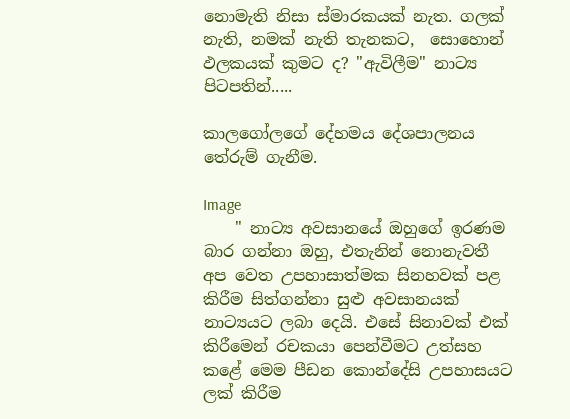නොමැති නිසා ස්මාරකයක් නැත. ගලක් නැති, නමක් නැති තැනකට,  සොහොන් ඵලකයක් කුමට ද? "ඇවිලීම" නාට්‍ය පිටපතින්.....

කාලගෝලගේ දේහමය දේශපාලනය තේරුම් ගැනීම.

Image
    " නාට්‍ය අවසානයේ ඔහුගේ ඉරණම බාර ගන්නා ඔහු, එතැනින් නොනැවතී අප වෙත උපහාසාත්මක සිනහවක් පළ කිරීම සිත්ගන්නා සුළු අවසානයක් නාට්‍යයට ලබා දෙයි. එසේ සිනාවක් එක් කිරීමෙන් රචකයා පෙන්වීමට උත්සහ කළේ මෙම පීඩන කොන්දේසි උපහාසයට ලක් කිරීම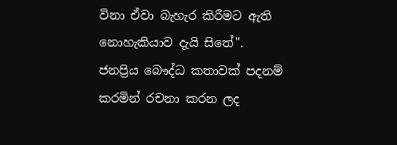විනා ඒවා බැහැර කිරීමට ඇති නොහැකියාව දැයි සිතේ".  ජනප්‍රිය බෞද්ධ කතාවක් පදනම් කරමින් රචනා කරන ලද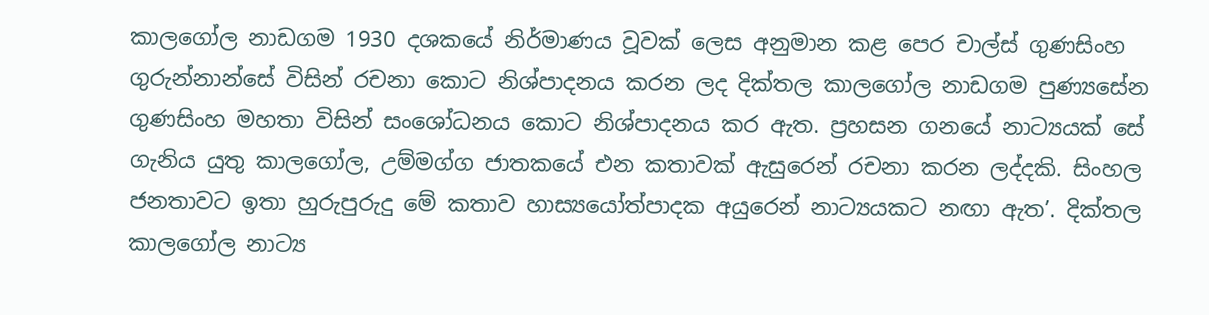කාලගෝල නාඩගම 1930 දශකයේ නිර්මාණය වූවක් ලෙස අනුමාන කළ පෙර චාල්ස් ගුණසිංහ ගුරුන්නාන්සේ විසින් රචනා කොට නිශ්පාදනය කරන ලද දික්තල කාලගෝල නාඩගම පුණ්‍යසේන ගුණසිංහ මහතා විසින් සංශෝධනය කොට නිශ්පාදනය කර ඇත. ප්‍රහසන ගනයේ නාට්‍යයක් සේ ගැනිය යුතු කාලගෝල, උම්මග්ග ජාතකයේ එන කතාවක් ඇසුරෙන් රචනා කරන ලද්දකි. සිංහල ජනතාවට ඉතා හුරුපුරුදු මේ කතාව හාස්‍යයෝත්පාදක අයුරෙන් නාට්‍යයකට නඟා ඇත’. දික්තල කාලගෝල නාට්‍ය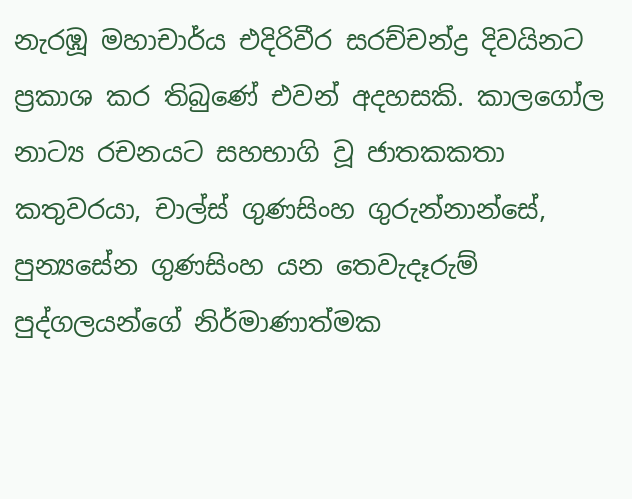නැරඹූ මහාචාර්ය එදිරිවීර සරච්චන්ද්‍ර දිවයිනට ප්‍රකාශ කර තිබුණේ එවන් අදහසකි. කාලගෝල නාට්‍ය රචනයට සහභාගි වූ ජාතකකතා කතුවරයා, චාල්ස් ගුණසිංහ ගුරුන්නාන්සේ, පුන්‍යසේන ගුණසිංහ යන තෙවැදෑරුම් පුද්ගලයන්ගේ නිර්මාණාත්මක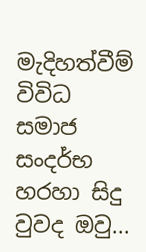මැදිහත්වීම්  විවිධ සමාජ සංදර්භ හරහා සිදු වුවද ඔවු...